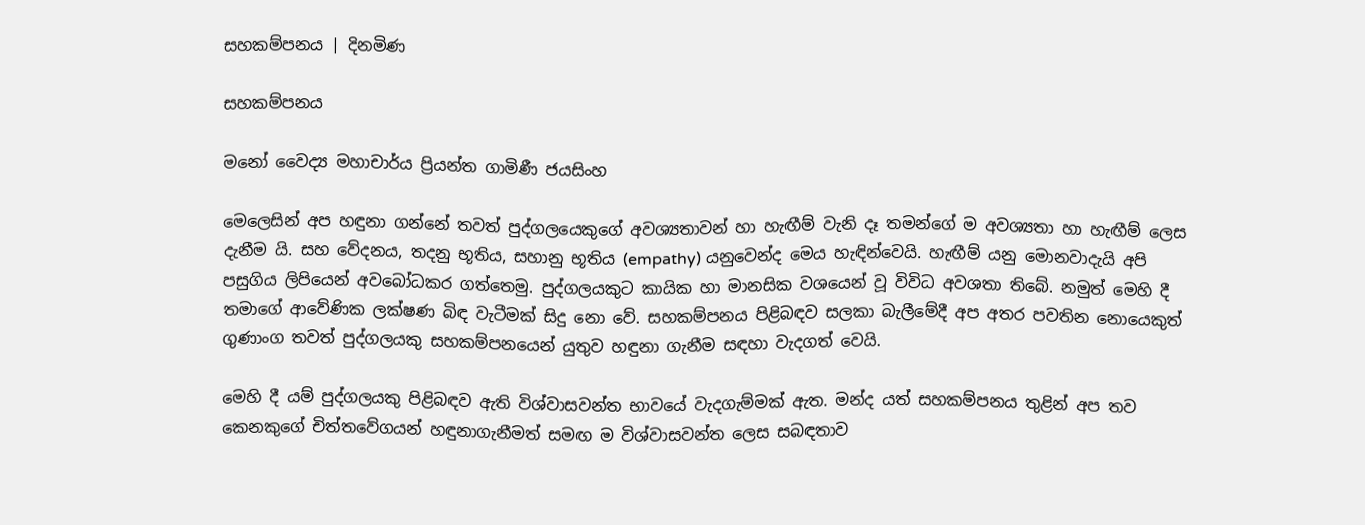සහකම්පනය | දිනමිණ

සහකම්පනය

මනෝ වෛද්‍ය මහාචාර්ය ප්‍රියන්ත ගාමිණී ජයසිංහ

මෙලෙසින් අප හඳුනා ගන්නේ තවත් පුද්ගලයෙකුගේ අවශ්‍යතාවන් හා හැඟීම් වැනි දෑ තමන්ගේ ම අවශ්‍යතා හා හැඟීම් ලෙස දැනීම යි. සහ වේදනය, තදනු භූතිය, සහානු භූතිය (empathy) යනුවෙන්ද මෙය හැඳින්වෙයි. හැඟීම් යනු මොනවාදැයි අපි පසුගිය ලිපියෙන් අවබෝධකර ගත්තෙමු. පුද්ගලයකුට කායික හා මානසික වශයෙන් වූ විවිධ අවශතා තිබේ. නමුත් මෙහි දී තමාගේ ආවේණික ලක්ෂණ බිඳ වැටීමක් සිදු නො වේ. සහකම්පනය පිළිබඳව සලකා බැලීමේදී අප අතර පවතින නොයෙකුත් ගුණාංග තවත් පුද්ගලයකු සහකම්පනයෙන් යුතුව හඳුනා ගැනීම සඳහා වැදගත් වෙයි.

මෙහි දී යම් පුද්ගලයකු පිළිබඳව ඇති විශ්වාසවන්ත භාවයේ වැදගැම්මක් ඇත. මන්ද යත් සහකම්පනය තුළින් අප තව කෙනකුගේ චිත්තවේගයන් හඳුනාගැනීමත් සමඟ ම විශ්වාසවන්ත ලෙස සබඳතාව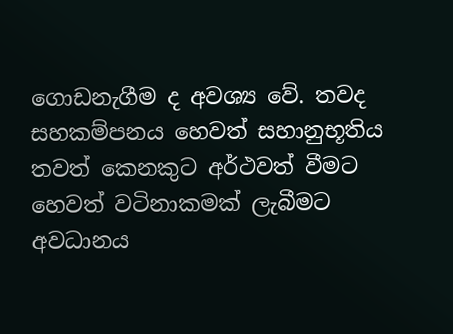ගොඩනැගීම ද අවශ්‍ය වේ. තවද සහකම්පනය හෙවත් සහානුභූතිය තවත් කෙනකුට අර්ථවත් වීමට හෙවත් වටිනාකමක් ලැබීමට අවධානය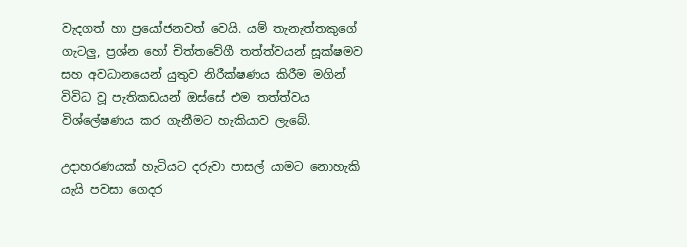වැදගත් හා ප්‍රයෝජනවත් වෙයි. යම් තැනැත්තකුගේ ගැටලු, ප්‍රශ්න හෝ චිත්තවේගී තත්ත්වයන් සූක්ෂමව සහ අවධානයෙන් යුතුව නිරීක්ෂණය කිරීම මගින් විවිධ වූ පැතිකඩයන් ඔස්සේ එම තත්ත්වය විශ්ලේෂණය කර ගැනීමට හැකියාව ලැබේ.

උදාහරණයක් හැටියට දරුවා පාසල් යාමට නොහැකි යැයි පවසා ගෙදර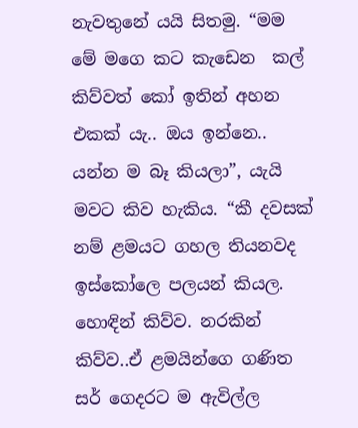නැවතුනේ යයි සිතමු. “මම මේ මගෙ කට කැඩෙන ‍ කල් කිව්වත් කෝ ඉතින් අහන එකක් යැ.. ඔය ඉන්නෙ.. යන්න ම බෑ කියලා”, යැයි මවට කිව හැකිය. “කී දවසක් නම් ළමයට ගහල තියනවද ඉස්කෝලෙ පලයන් කියල. හොඳින් කිව්ව. නරකින් කිව්ව..ඒ ළමයින්ගෙ ගණිත සර් ගෙදරට ම ඇවිල්ල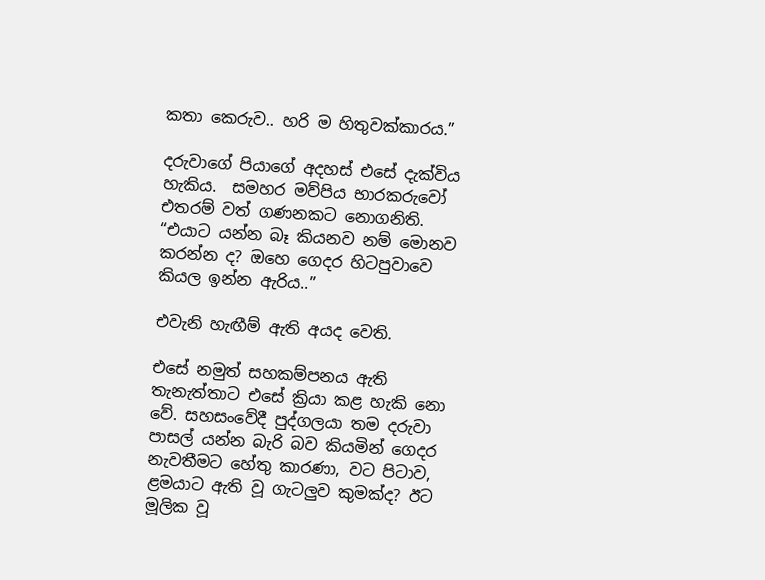කතා කෙරුව.. හරි ම හිතුවක්කාරය.”

දරුවාගේ පියාගේ අදහස් එසේ දැක්විය හැකිය.  සමහර මව්පිය භාරකරුවෝ එතරම් වත් ගණනකට නොගනිති. “එයාට යන්න බෑ කියනව නම් මොනව කරන්න ද? ඔහෙ ගෙදර හිටපුවාවෙ කියල ඉන්න ඇරිය..”

එවැනි හැඟීම් ඇති අයද වෙති.

එසේ නමුත් සහකම්පනය ඇති තැනැත්තාට එසේ ක්‍රියා කළ හැකි නො වේ. සහසංවේදී පුද්ගලයා තම දරුවා පාසල් යන්න බැරි බව කියමින් ගෙදර නැවතීමට හේතු කාරණා, වට පිටාව, ළමයාට ඇති වූ ගැටලුව කුමක්ද? ඊට මූලික වූ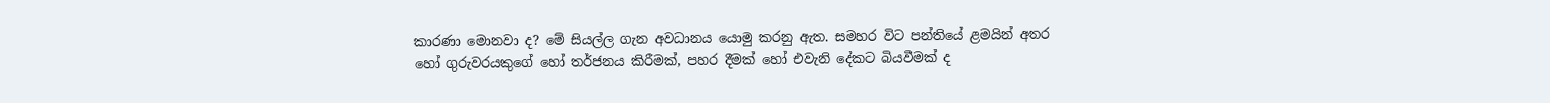කාරණා මොනවා ද? මේ සියල්ල ගැන අවධානය යොමු කරනු ඇත. සමහර විට පන්තියේ ළමයින් අතර හෝ ගුරුවරයකුගේ හෝ තර්ජනය කිරීමක්, පහර දීමක් හෝ එවැනි දේකට බියවීමක් ද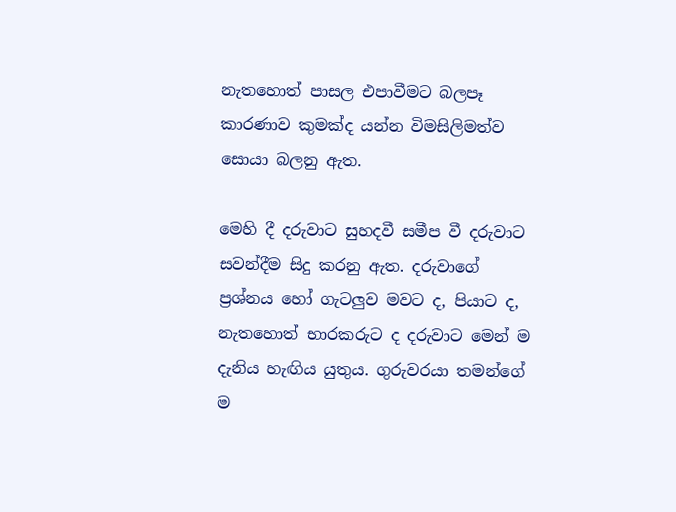නැතහොත් පාසල එපාවීමට බලපෑ කාරණාව කුමක්ද යන්න විමසිලිමත්ව සොයා බලනු ඇත.

මෙහි දී දරුවාට සුහදවී සමීප වී දරුවාට සවන්දීම සිදු කරනු ඇත. දරුවාගේ ප්‍රශ්නය හෝ ගැටලුව මවට ද, පියාට ද, නැතහොත් භාරකරුට ද දරුවාට මෙන් ම දැනිය හැඟිය යුතුය. ගුරුවරයා තමන්ගේ ම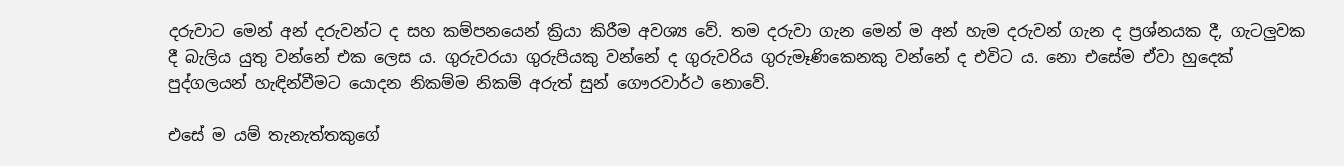දරුවාට මෙන් අන් දරුවන්ට ද සහ කම්පනයෙන් ක්‍රියා කිරීම අවශ්‍ය වේ. තම දරුවා ගැන මෙන් ම අන් හැම දරුවන් ගැන ද ප්‍රශ්නයක දී, ගැටලුවක දී බැලිය යුතු වන්නේ එක ලෙස ය. ගුරුවරයා ගුරුපියකු වන්නේ ද ගුරුවරිය ගුරුමෑණිකෙනකු වන්නේ ද එවිට ය. නො එසේම ඒවා හුදෙක් පුද්ගලයන් හැඳින්වීමට යොදන නිකම්ම නිකම් අරුත් සුන් ගෞරවාර්ථ නොවේ.

එසේ ම යම් තැනැත්තකුගේ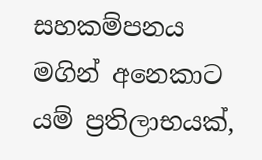සහකම්පනය මගින් අනෙකාට යම් ප්‍රතිලාභයක්,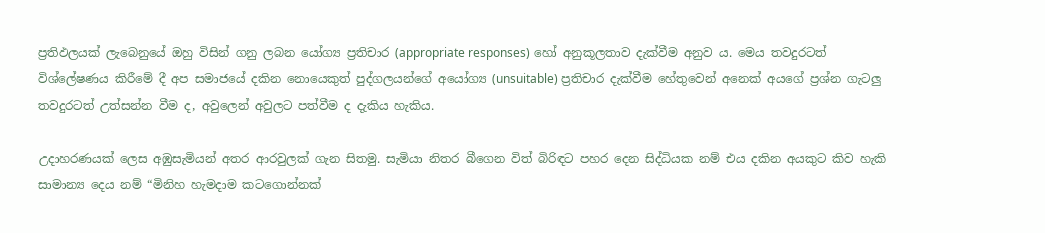ප්‍රතිඵලයක් ලැබෙනුයේ ඔහු විසින් ගනු ලබන යෝග්‍ය ප්‍රතිචාර (appropriate responses) හෝ අනුකූලතාව දැක්වීම අනුව ය. මෙය තවදුරටත් විශ්ලේෂණය කිරීමේ දී අප සමාජයේ දකින නොයෙකුත් පුද්ගලයන්ගේ අයෝග්‍ය (unsuitable) ප්‍රතිචාර දැක්වීම හේතුවෙන් අනෙක් අයගේ ප්‍රශ්න ගැටලු තවදුරටත් උත්සන්න වීම ද, අවුලෙන් අවුලට පත්වීම ද දැකිය හැකිය.

උදාහරණයක් ලෙස අඹුසැමියන් අතර ආරවුලක් ගැන සිතමු. සැමියා නිතර බීගෙන විත් බිරිඳට පහර දෙන සිද්ධියක නම් එය දකින අයකුට කිව හැකි සාමාන්‍ය දෙය නම් “මිනිහ හැමදාම කටගොන්නක්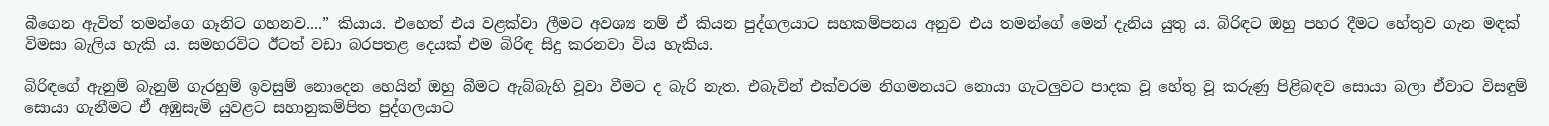බීගෙන ඇවිත් තමන්ගෙ ගෑනිට ගහනව....” කියාය. එහෙත් එය වළක්වා ලීමට අවශ්‍ය නම් ඒ කියන පුද්ගලයාට සහකම්පනය අනුව එය තමන්ගේ මෙන් දැනිය යුතු ය. බිරිඳට ඔහු පහර දීමට හේතුව ගැන මඳක් විමසා බැලිය හැකි ය. සමහරවිට ඊටත් වඩා බරපතළ දෙයක් එම බිරිඳ සිදු කරනවා විය හැකිය.

බිරිඳගේ ඇනුම් බැනුම් ගැරහුම් ඉවසුම් නොදෙන හෙයින් ඔහු බීමට ඇබ්බැහි වූවා වීමට ද බැරි නැත. එබැවින් එක්වරම නිගමනයට නොයා ගැටලුවට පාදක වූ හේතු වූ කරුණු පිළිබඳව සොයා බලා ඒවාට විසඳුම් සොයා ගැනීමට ඒ අඹුසැමි යුවළට සහානුකම්පිත පුද්ගලයාට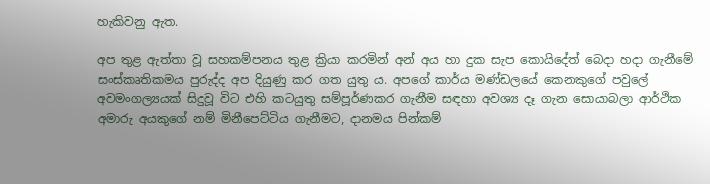හැකිවනු ඇත.

අප තුළ ඇත්තා වූ සහකම්පනය තුළ ක්‍රියා කරමින් අන් අය හා දුක සැප කොයිදේත් බෙදා හදා ගැනීමේ සංස්කෘතිකමය පුරුද්ද අප දියුණු කර ගත යුතු ය. අපගේ කාර්ය මණ්ඩලයේ කෙනකුගේ පවුලේ අවමංගල්‍යයක් සිදුවූ විට එහි කටයුතු සම්පූර්ණකර ගැනීම සඳහා අවශ්‍ය දෑ ගැන සොයාබලා ආර්ථික අමාරු අයකුගේ නම් මිනීපෙට්ටිය ගැනීමට, දානමය පින්කම්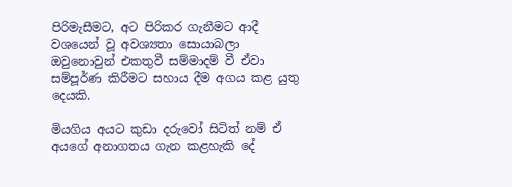පිරිමැසීමට, අට පිරිකර ගැනීමට ආදී වශයෙන් වූ අවශ්‍යතා සොයාබලා ඔවුනොවුන් එකතුවී සම්මාදම් වී ඒවා සම්පූර්ණ කිරීමට සහාය දීම අගය කළ යුතු දෙයකි.

මියගිය අයට කුඩා දරුවෝ සිටිත් නම් ඒ අයගේ අනාගතය ගැන කළහැකි දේ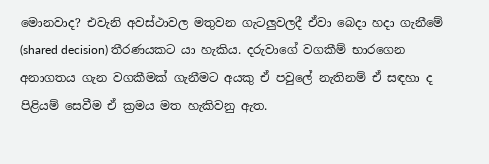මොනවාද? එවැනි අවස්ථාවල මතුවන ගැටලුවලදී ඒවා බෙදා හදා ගැනීමේ (shared decision) තීරණයකට යා හැකිය. දරුවාගේ වගකීම් භාරගෙන අනාගතය ගැන වගකීමක් ගැනීමට අයකු ඒ පවුලේ නැතිනම් ඒ සඳහා ද පිළියම් සෙවීම ඒ ක්‍රමය මත හැකිවනු ඇත.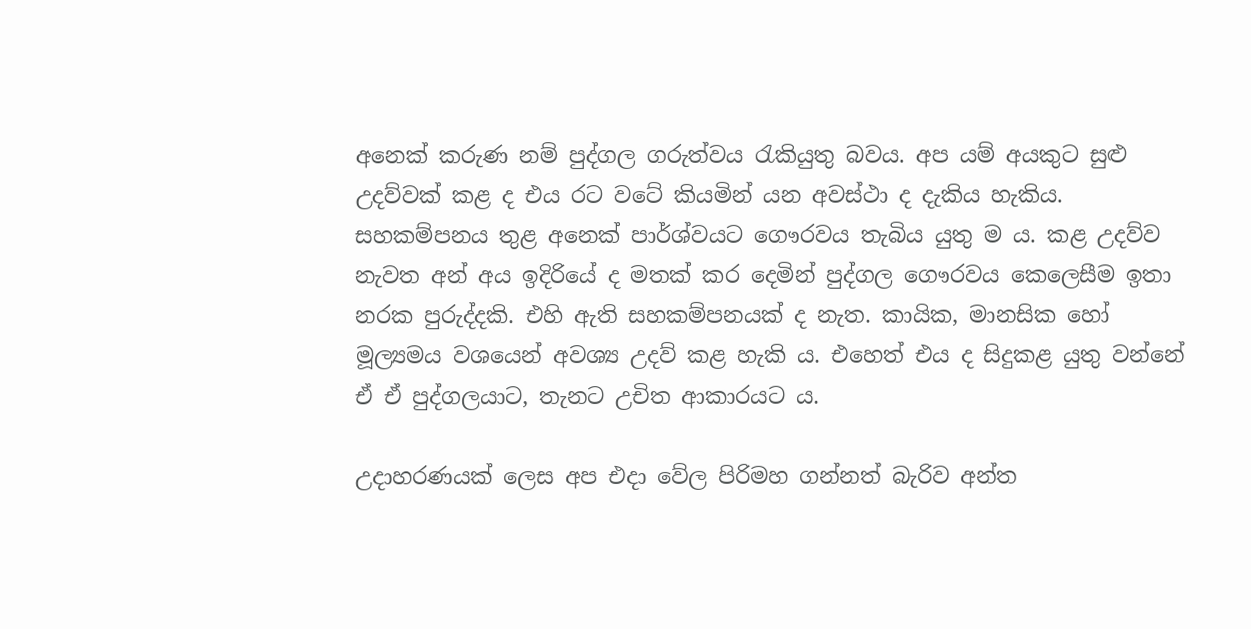අනෙක් කරුණ නම් පුද්ගල ගරුත්වය රැකියුතු බවය. අප යම් අයකුට සුළු උදව්වක් කළ ද එය රට වටේ කියමින් යන අවස්ථා ද දැකිය හැකිය. සහකම්පනය තුළ අනෙක් පාර්ශ්වයට ගෞරවය තැබිය යුතු ම ය. කළ උදව්ව නැවත අන් අය ඉදිරියේ ද මතක් කර දෙමින් පුද්ගල ගෞරවය කෙලෙසීම ඉතා නරක පුරුද්දකි. එහි ඇති සහකම්පනයක් ද නැත. කායික, මානසික හෝ මූල්‍යමය වශයෙන් අවශ්‍ය උදව් කළ හැකි ය. එහෙත් එය ද සිදුකළ යුතු වන්නේ ඒ ඒ පුද්ගලයාට, තැනට උචිත ආකාරයට ය.

උදාහරණයක් ලෙස අප එදා වේල පිරිමහ ගන්නත් බැරිව අන්ත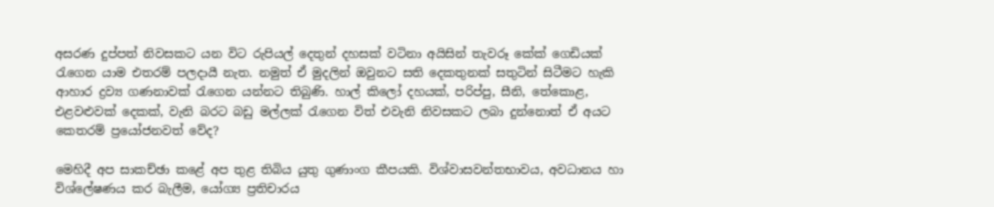අසරණ දුප්පත් නිවසකට යන විට රුපියල් දෙතුන් දහසක් වටිනා අයිසින් තැවරූ කේක් ගෙඩියක් රැගෙන යාම එතරම් පලදායී නැත. නමුත් ඒ මුදලින් ඔවුනට සති දෙකතුනක් සතුටින් සිටීමට හැකි ආහාර ද්‍රව්‍ය ගණනාවක් රැගෙන යන්නට තිබුණි. හාල් කිලෝ දහයක්, පරිප්පු, සීනි, තේකොළ, එළවළුවක් දෙකක්, වැනි බරට බඩු මල්ලක් රැගෙන විත් එවැනි නිවසකට ලබා දුන්නොත් ඒ අයට කෙතරම් ප්‍රයෝජනවත් වේද?

මෙහිදී අප සාකච්ඡා කළේ අප තුළ තිබිය යුතු ගුණාංග කීපයකි. විශ්වාසවන්තභාවය, අවධානය හා විශ්ලේෂණය කර බැලීම, යෝග්‍ය ප්‍රතිචාරය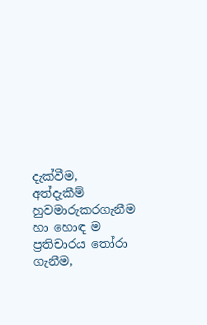දැක්වීම, අත්දැකීම් හුවමාරුකරගැනීම හා හොඳ ම ප්‍රතිචාරය තෝරා ගැනීම,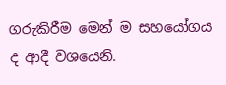ගරුකිරීම මෙන් ම සහයෝගය ද ආදී වශයෙනි.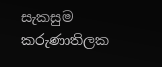සැකසුම
කරුණාතිලක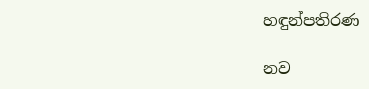හඳුන්පතිරණ

නව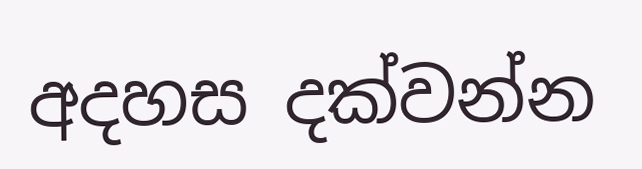අදහස දක්වන්න